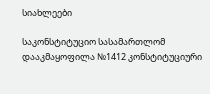სიახლეები

საკონსტიტუციო სასამართლომ დააკმაყოფილა №1412 კონსტიტუციური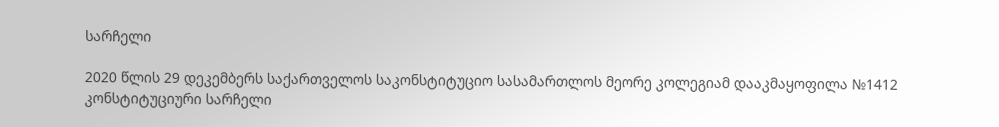სარჩელი

2020 წლის 29 დეკემბერს საქართველოს საკონსტიტუციო სასამართლოს მეორე კოლეგიამ დააკმაყოფილა №1412 კონსტიტუციური სარჩელი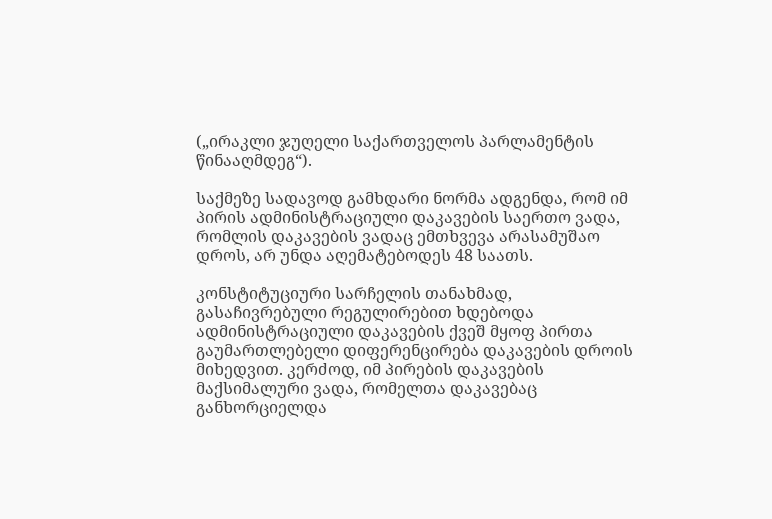(„ირაკლი ჯუღელი საქართველოს პარლამენტის წინააღმდეგ“).

საქმეზე სადავოდ გამხდარი ნორმა ადგენდა, რომ იმ პირის ადმინისტრაციული დაკავების საერთო ვადა, რომლის დაკავების ვადაც ემთხვევა არასამუშაო დროს, არ უნდა აღემატებოდეს 48 საათს.

კონსტიტუციური სარჩელის თანახმად, გასაჩივრებული რეგულირებით ხდებოდა ადმინისტრაციული დაკავების ქვეშ მყოფ პირთა გაუმართლებელი დიფერენცირება დაკავების დროის მიხედვით. კერძოდ, იმ პირების დაკავების მაქსიმალური ვადა, რომელთა დაკავებაც განხორციელდა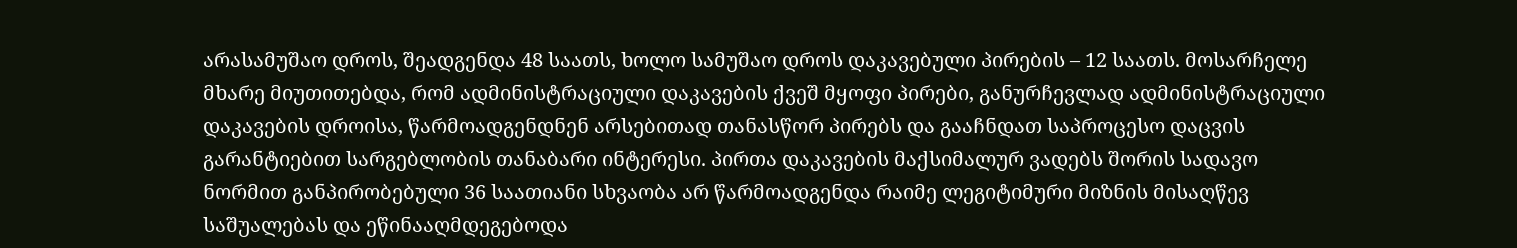არასამუშაო დროს, შეადგენდა 48 საათს, ხოლო სამუშაო დროს დაკავებული პირების – 12 საათს. მოსარჩელე მხარე მიუთითებდა, რომ ადმინისტრაციული დაკავების ქვეშ მყოფი პირები, განურჩევლად ადმინისტრაციული დაკავების დროისა, წარმოადგენდნენ არსებითად თანასწორ პირებს და გააჩნდათ საპროცესო დაცვის გარანტიებით სარგებლობის თანაბარი ინტერესი. პირთა დაკავების მაქსიმალურ ვადებს შორის სადავო ნორმით განპირობებული 36 საათიანი სხვაობა არ წარმოადგენდა რაიმე ლეგიტიმური მიზნის მისაღწევ საშუალებას და ეწინააღმდეგებოდა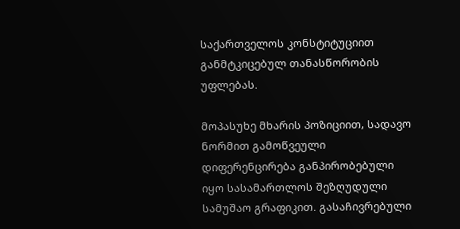საქართველოს კონსტიტუციით განმტკიცებულ თანასწორობის უფლებას.

მოპასუხე მხარის პოზიციით, სადავო ნორმით გამოწვეული დიფერენცირება განპირობებული იყო სასამართლოს შეზღუდული სამუშაო გრაფიკით. გასაჩივრებული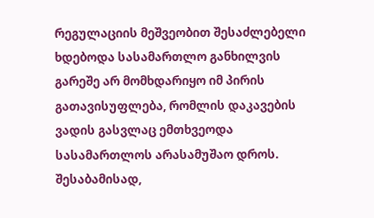რეგულაციის მეშვეობით შესაძლებელი ხდებოდა სასამართლო განხილვის გარეშე არ მომხდარიყო იმ პირის გათავისუფლება, რომლის დაკავების ვადის გასვლაც ემთხვეოდა სასამართლოს არასამუშაო დროს. შესაბამისად,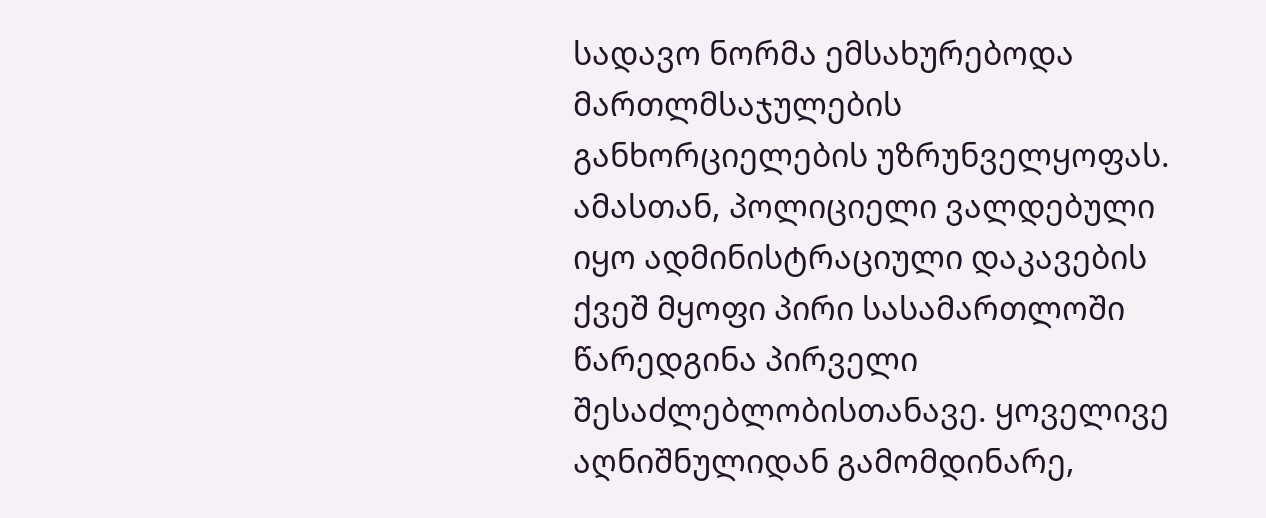სადავო ნორმა ემსახურებოდა მართლმსაჯულების განხორციელების უზრუნველყოფას. ამასთან, პოლიციელი ვალდებული იყო ადმინისტრაციული დაკავების ქვეშ მყოფი პირი სასამართლოში წარედგინა პირველი შესაძლებლობისთანავე. ყოველივე აღნიშნულიდან გამომდინარე,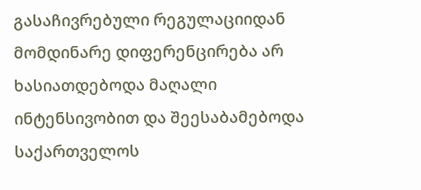გასაჩივრებული რეგულაციიდან მომდინარე დიფერენცირება არ ხასიათდებოდა მაღალი ინტენსივობით და შეესაბამებოდა საქართველოს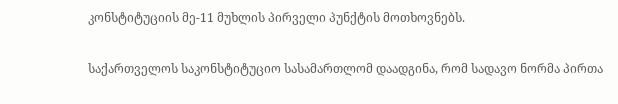კონსტიტუციის მე-11 მუხლის პირველი პუნქტის მოთხოვნებს.

საქართველოს საკონსტიტუციო სასამართლომ დაადგინა, რომ სადავო ნორმა პირთა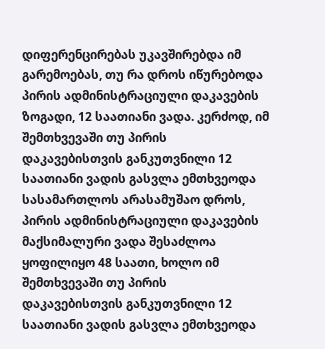დიფერენცირებას უკავშირებდა იმ გარემოებას, თუ რა დროს იწურებოდა პირის ადმინისტრაციული დაკავების ზოგადი, 12 საათიანი ვადა. კერძოდ, იმ შემთხვევაში თუ პირის დაკავებისთვის განკუთვნილი 12 საათიანი ვადის გასვლა ემთხვეოდა სასამართლოს არასამუშაო დროს, პირის ადმინისტრაციული დაკავების მაქსიმალური ვადა შესაძლოა ყოფილიყო 48 საათი, ხოლო იმ შემთხვევაში თუ პირის დაკავებისთვის განკუთვნილი 12 საათიანი ვადის გასვლა ემთხვეოდა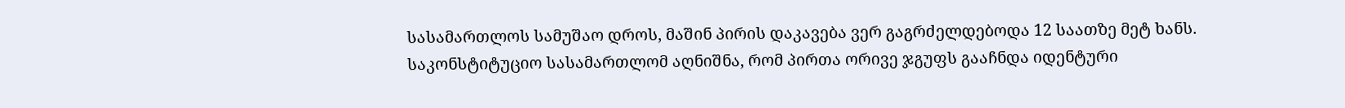სასამართლოს სამუშაო დროს, მაშინ პირის დაკავება ვერ გაგრძელდებოდა 12 საათზე მეტ ხანს. საკონსტიტუციო სასამართლომ აღნიშნა, რომ პირთა ორივე ჯგუფს გააჩნდა იდენტური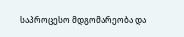საპროცესო მდგომარეობა და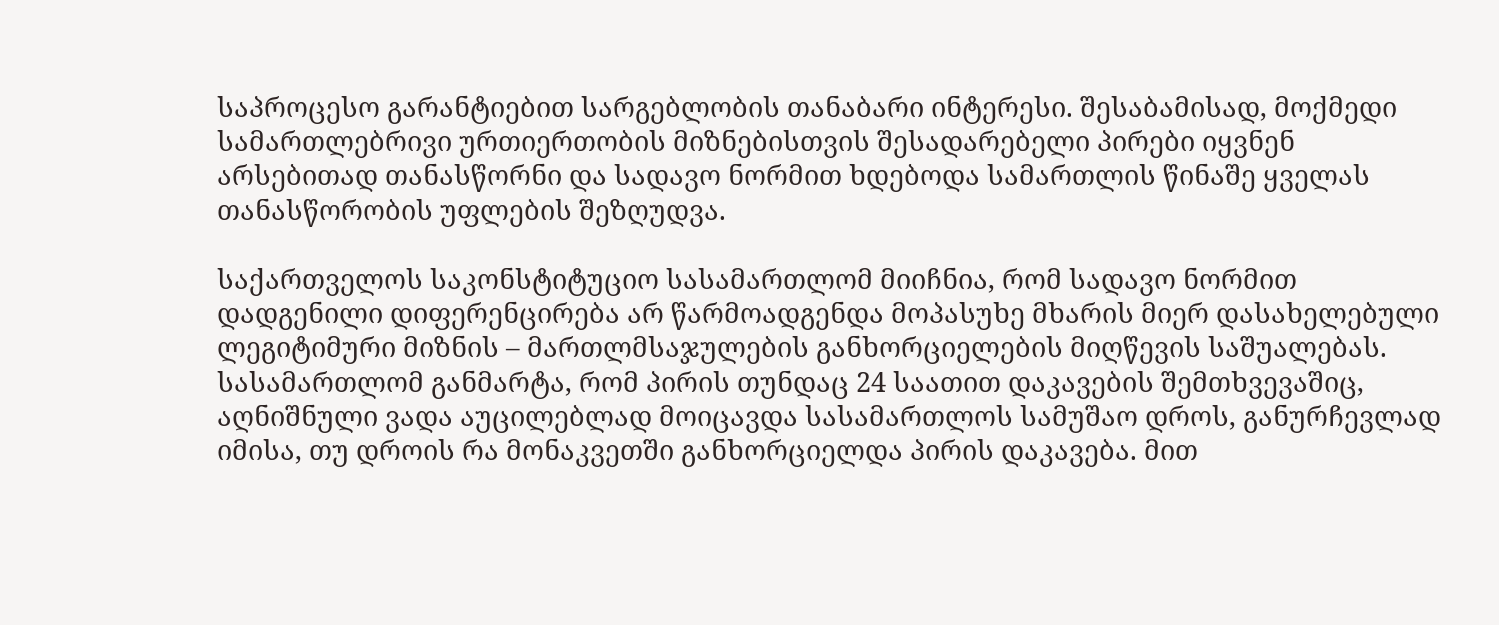საპროცესო გარანტიებით სარგებლობის თანაბარი ინტერესი. შესაბამისად, მოქმედი სამართლებრივი ურთიერთობის მიზნებისთვის შესადარებელი პირები იყვნენ არსებითად თანასწორნი და სადავო ნორმით ხდებოდა სამართლის წინაშე ყველას თანასწორობის უფლების შეზღუდვა.

საქართველოს საკონსტიტუციო სასამართლომ მიიჩნია, რომ სადავო ნორმით დადგენილი დიფერენცირება არ წარმოადგენდა მოპასუხე მხარის მიერ დასახელებული ლეგიტიმური მიზნის – მართლმსაჯულების განხორციელების მიღწევის საშუალებას. სასამართლომ განმარტა, რომ პირის თუნდაც 24 საათით დაკავების შემთხვევაშიც, აღნიშნული ვადა აუცილებლად მოიცავდა სასამართლოს სამუშაო დროს, განურჩევლად იმისა, თუ დროის რა მონაკვეთში განხორციელდა პირის დაკავება. მით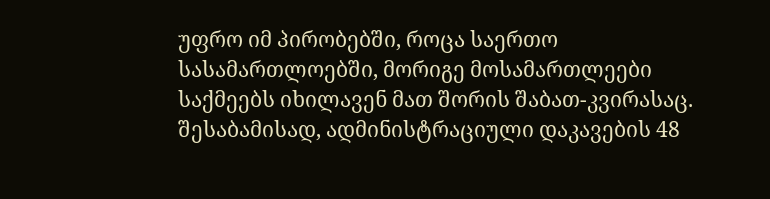უფრო იმ პირობებში, როცა საერთო სასამართლოებში, მორიგე მოსამართლეები საქმეებს იხილავენ მათ შორის შაბათ-კვირასაც. შესაბამისად, ადმინისტრაციული დაკავების 48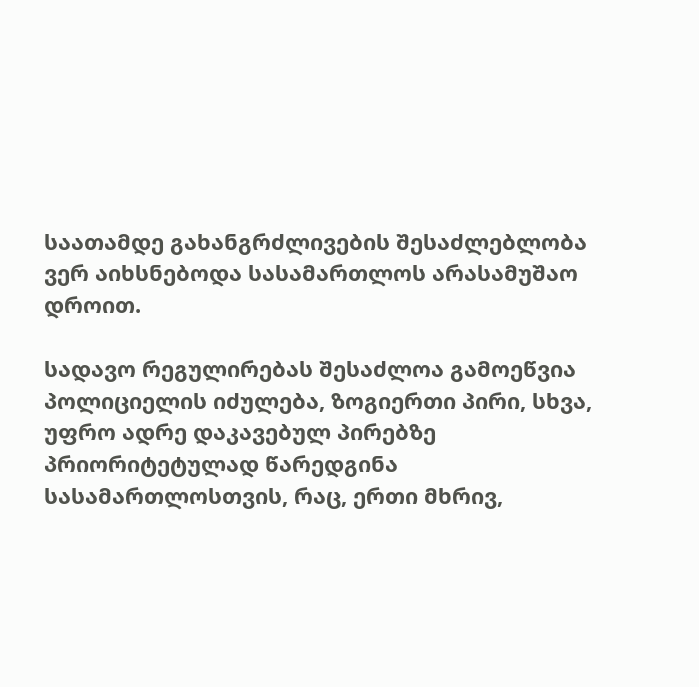საათამდე გახანგრძლივების შესაძლებლობა ვერ აიხსნებოდა სასამართლოს არასამუშაო დროით.

სადავო რეგულირებას შესაძლოა გამოეწვია პოლიციელის იძულება, ზოგიერთი პირი, სხვა, უფრო ადრე დაკავებულ პირებზე პრიორიტეტულად წარედგინა სასამართლოსთვის, რაც, ერთი მხრივ,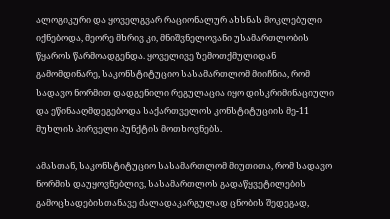ალოგიკური და ყოველგვარ რაციონალურ ახსნას მოკლებული იქნებოდა, მეორე მხრივ კი, მნიშვნელოვანი უსამართლობის წყაროს წარმოადგენდა. ყოველივე ზემოთქმულიდან გამომდინარე, საკონსტიტუციო სასამართლომ მიიჩნია, რომ სადავო ნორმით დადგენილი რეგულაცია იყო დისკრიმინაციული და ეწინააღმდეგებოდა საქართველოს კონსტიტუციის მე-11 მუხლის პირველი პუნქტის მოთხოვნებს.

ამასთან, საკონსტიტუციო სასამართლომ მიუთითა, რომ სადავო ნორმის დაუყოვნებლივ, სასამართლოს გადაწყვეტილების გამოცხადებისთანავე ძალადაკარგულად ცნობის შედეგად,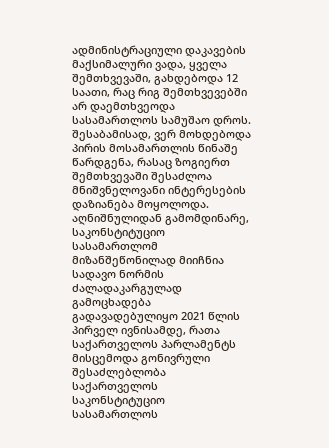ადმინისტრაციული დაკავების მაქსიმალური ვადა, ყველა შემთხვევაში, გახდებოდა 12 საათი, რაც რიგ შემთხვევებში არ დაემთხვეოდა სასამართლოს სამუშაო დროს. შესაბამისად, ვერ მოხდებოდა პირის მოსამართლის წინაშე წარდგენა, რასაც ზოგიერთ შემთხვევაში შესაძლოა მნიშვნელოვანი ინტერესების დაზიანება მოყოლოდა. აღნიშნულიდან გამომდინარე, საკონსტიტუციო სასამართლომ მიზანშეწონილად მიიჩნია სადავო ნორმის ძალადაკარგულად გამოცხადება გადავადებულიყო 2021 წლის პირველ ივნისამდე, რათა საქართველოს პარლამენტს მისცემოდა გონივრული შესაძლებლობა საქართველოს საკონსტიტუციო სასამართლოს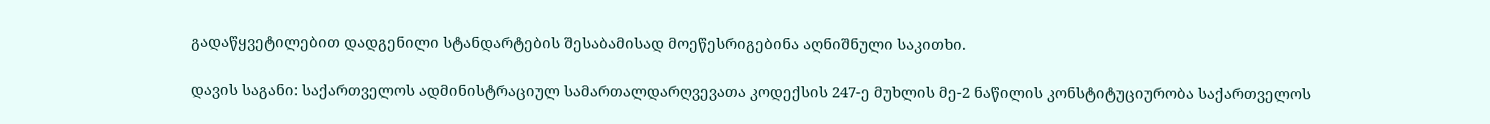გადაწყვეტილებით დადგენილი სტანდარტების შესაბამისად მოეწესრიგებინა აღნიშნული საკითხი.

დავის საგანი: საქართველოს ადმინისტრაციულ სამართალდარღვევათა კოდექსის 247-ე მუხლის მე-2 ნაწილის კონსტიტუციურობა საქართველოს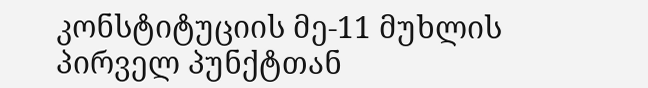კონსტიტუციის მე-11 მუხლის პირველ პუნქტთან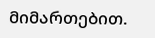მიმართებით.